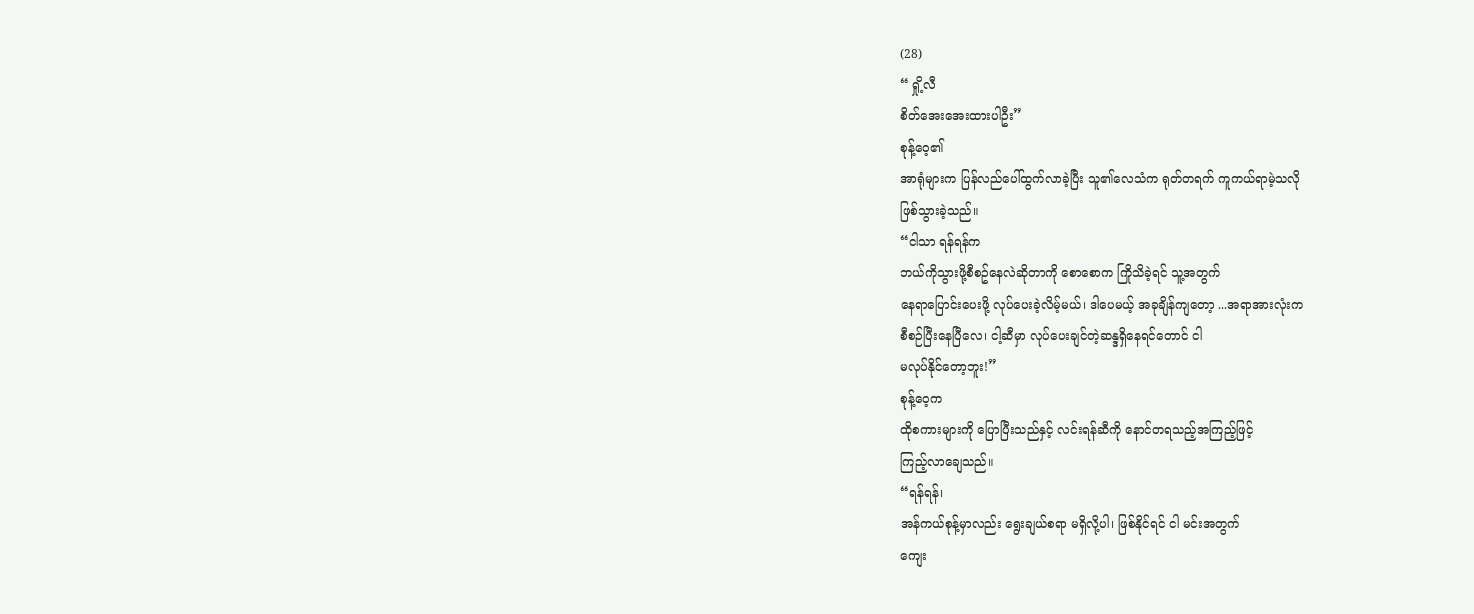(28)
“ ရှို့လီ
စိတ်အေးအေးထားပါဦး”
စုန့်ဝေ့၏
အာရုံများက ပြန်လည်ပေါ်ထွက်လာခဲ့ပြီး သူ၏လေသံက ရုတ်တရက် ကူကယ်ရာမဲ့သလို
ဖြစ်သွားခဲ့သည်။
“ငါသာ ရန်ရန်က
ဘယ်ကိုသွားဖို့စီစဥ်နေလဲဆိုတာကို စောစောက ကြိုသိခဲ့ရင် သူ့အတွက်
နေရာပြောင်းပေးဖို့ လုပ်ပေးခဲ့လိမ့်မယ်၊ ဒါပေမယ့် အခုချိန်ကျတော့ ...အရာအားလုံးက
စီစဉ်ပြီးနေပြီလေ၊ ငါ့ဆီမှာ လုပ်ပေးချင်တဲ့ဆန္ဒရှိနေရင်တောင် ငါ
မလုပ်နိုင်တော့ဘူး!”
စုန့်ဝေ့က
ထိုစကားများကို ပြောပြီးသည်နှင့် လင်းရန်ဆီကို နောင်တရသည့်အကြည့်ဖြင့်
ကြည့်လာချေသည်။
“ရန်ရန်၊
အန်ကယ်စုန့်မှာလည်း ရွေးချယ်စရာ မရှိလို့ပါ၊ ဖြစ်နိုင်ရင် ငါ မင်းအတွက်
ကျေး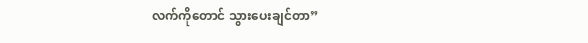လက်ကိုတောင် သွားပေးချင်တာ”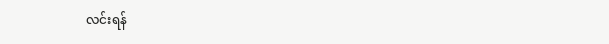လင်းရန်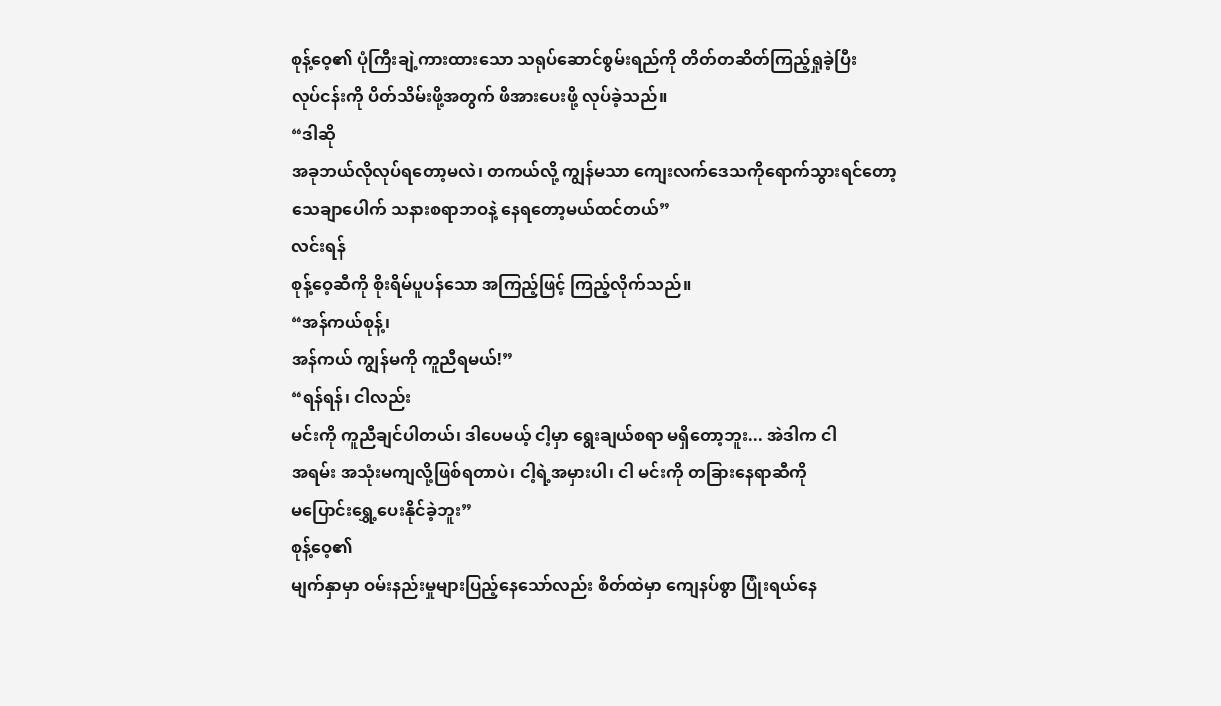စုန့်ဝေ့၏ ပုံကြီးချဲ့ကားထားသော သရုပ်ဆောင်စွမ်းရည်ကို တိတ်တဆိတ်ကြည့်ရှုခဲ့ပြီး
လုပ်ငန်းကို ပိတ်သိမ်းဖို့အတွက် ဖိအားပေးဖို့ လုပ်ခဲ့သည်။
“ဒါဆို
အခုဘယ်လိုလုပ်ရတော့မလဲ၊ တကယ်လို့ ကျွန်မသာ ကျေးလက်ဒေသကိုရောက်သွားရင်တော့
သေချာပေါက် သနားစရာဘဝနဲ့ နေရတော့မယ်ထင်တယ်”
လင်းရန်
စုန့်ဝေ့ဆီကို စိုးရိမ်ပူပန်သော အကြည့်ဖြင့် ကြည့်လိုက်သည်။
“အန်ကယ်စုန့်၊
အန်ကယ် ကျွန်မကို ကူညီရမယ်!”
“ရန်ရန်၊ ငါလည်း
မင်းကို ကူညီချင်ပါတယ်၊ ဒါပေမယ့် ငါ့မှာ ရွေးချယ်စရာ မရှိတော့ဘူး... အဲဒါက ငါ
အရမ်း အသုံးမကျလို့ဖြစ်ရတာပဲ၊ ငါ့ရဲ့အမှားပါ၊ ငါ မင်းကို တခြားနေရာဆီကို
မပြောင်းရွှေ့ပေးနိုင်ခဲ့ဘူး”
စုန့်ဝေ့၏
မျက်နှာမှာ ဝမ်းနည်းမှုများပြည့်နေသော်လည်း စိတ်ထဲမှာ ကျေနပ်စွာ ပြုံးရယ်နေ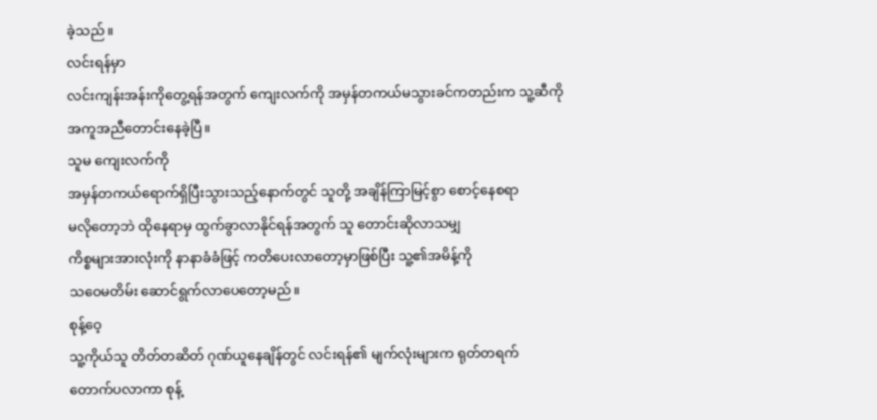ခဲ့သည်။
လင်းရန်မှာ
လင်းကျန်းအန်းကိုတွေ့ရန်အတွက် ကျေးလက်ကို အမှန်တကယ်မသွားခင်ကတည်းက သူ့ဆီကို
အကူအညီတောင်းနေခဲ့ပြီ။
သူမ ကျေးလက်ကို
အမှန်တကယ်ရောက်ရှိပြီးသွားသည့်နောက်တွင် သူတို့ အချိန်ကြာမြင့်စွာ စောင့်နေစရာ
မလိုတော့ဘဲ ထိုနေရာမှ ထွက်ခွာလာနိုင်ရန်အတွက် သူ တောင်းဆိုလာသမျှ
ကိစ္စများအားလုံးကို နာနာခံခံဖြင့် ကတိပေးလာတော့မှာဖြစ်ပြီး သူ့၏အမိန့်ကို
သဝေမတိမ်း ဆောင်ရွက်လာပေတော့မည်။
စုန့်ဝေ့
သူ့ကိုယ်သူ တိတ်တဆိတ် ဂုဏ်ယူနေချိန်တွင် လင်းရန်၏ မျက်လုံးများက ရုတ်တရက်
တောက်ပလာကာ စုန့်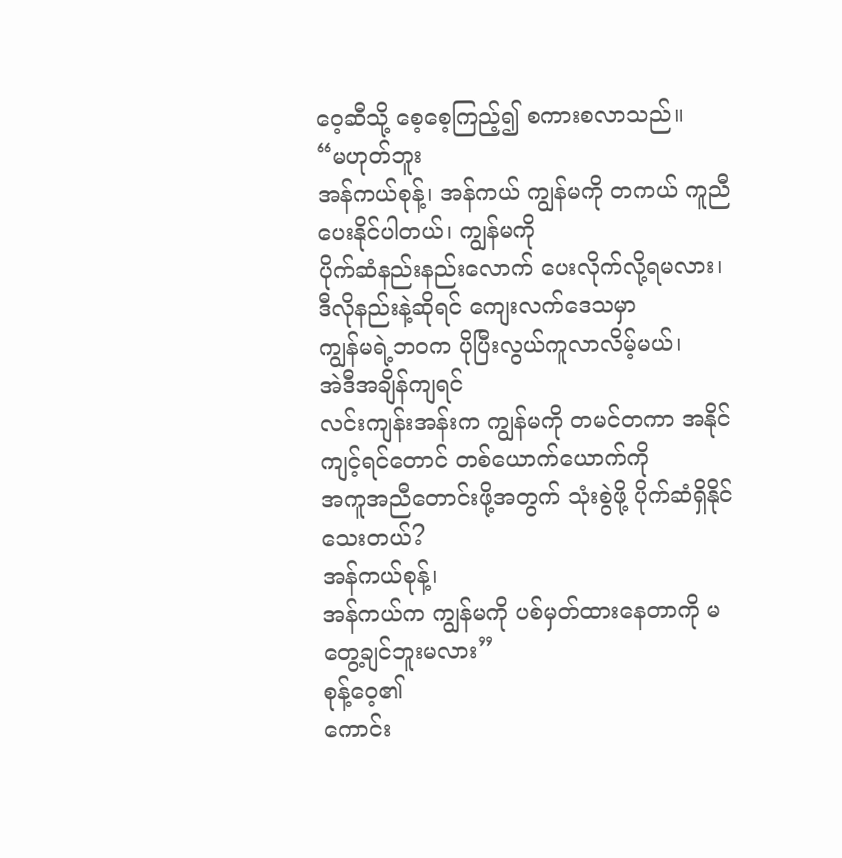ဝေ့ဆီသို့ စေ့စေ့ကြည့်၍ စကားစလာသည်။
“မဟုတ်ဘူး
အန်ကယ်စုန့်၊ အန်ကယ် ကျွန်မကို တကယ် ကူညီပေးနိုင်ပါတယ်၊ ကျွန်မကို
ပိုက်ဆံနည်းနည်းလောက် ပေးလိုက်လို့ရမလား၊ ဒီလိုနည်းနဲ့ဆိုရင် ကျေးလက်ဒေသမှာ
ကျွန်မရဲ့ဘဝက ပိုပြီးလွယ်ကူလာလိမ့်မယ်၊
အဲဒီအချိန်ကျရင်
လင်းကျန်းအန်းက ကျွန်မကို တမင်တကာ အနိုင်ကျင့်ရင်တောင် တစ်ယောက်ယောက်ကို
အကူအညီတောင်းဖို့အတွက် သုံးစွဲဖို့ ပိုက်ဆံရှိနိုင်သေးတယ်?
အန်ကယ်စုန့်၊
အန်ကယ်က ကျွန်မကို ပစ်မှတ်ထားနေတာကို မတွေ့ချင်ဘူးမလား”
စုန့်ဝေ့၏
ကောင်း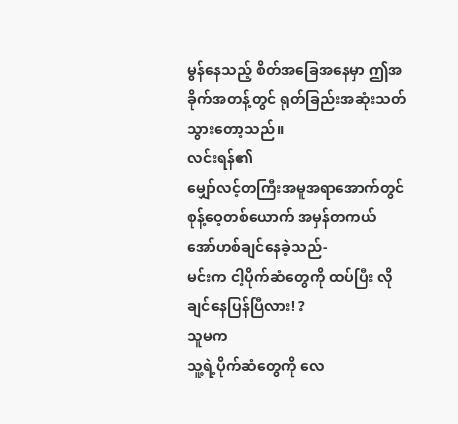မွန်နေသည့် စိတ်အခြေအနေမှာ ဤအခိုက်အတန့်တွင် ရုတ်ခြည်းအဆုံးသတ်သွားတော့သည်။
လင်းရန်၏
မျှော်လင့်တကြီးအမူအရာအောက်တွင် စုန့်ဝေ့တစ်ယောက် အမှန်တကယ် အော်ဟစ်ချင်နေခဲ့သည်-
မင်းက ငါ့ပိုက်ဆံတွေကို ထပ်ပြီး လိုချင်နေပြန်ပြီလား! ?
သူမက
သူ့ရဲ့ပိုက်ဆံတွေကို လေ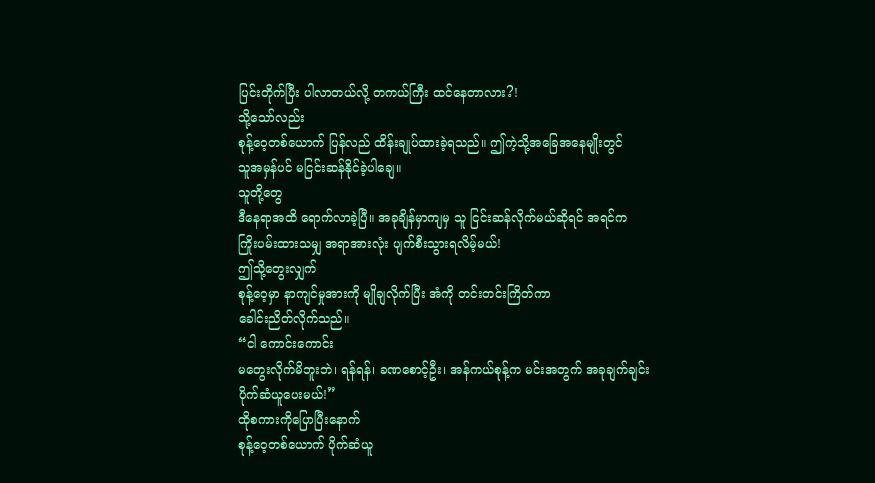ပြင်းတိုက်ပြီး ပါလာတယ်လို့ တကယ်ကြီး ထင်နေတာလား?!
သို့သော်လည်း
စုန့်ဝေ့တစ်ယောက် ပြန်လည် ထိန်းချုပ်ထားခဲ့ရသည်။ ဤကဲ့သို့အခြေအနေမျိုးတွင်
သူအမှန်ပင် မငြင်းဆန်နိုင်ခဲ့ပါချေ။
သူတို့တွေ
ဒီနေရာအထိ ရောက်လာခဲ့ပြီ။ အခုချိန်မှာကျမှ သူ ငြင်းဆန်လိုက်မယ်ဆိုရင် အရင်က
ကြိုးပမ်းထားသမျှ အရာအားလုံး ပျက်စီးသွားရလိမ့်မယ်!
ဤသို့တွေးလျှက်
စုန့်ဝေ့မှာ နာကျင်မှုအားကို မျိုချလိုက်ပြီး အံကို တင်းတင်းကြိတ်ကာ
ခေါင်းညိတ်လိုက်သည်။
“ငါ ကောင်းကောင်း
မတွေးလိုက်မိဘူးဘဲ၊ ရန်ရန်၊ ခဏစောင့်ဦး၊ အန်ကယ်စုန့်က မင်းအတွက် အခုချက်ချင်း
ပိုက်ဆံယူပေးမယ်!”
ထိုစကားကိုပြောပြီးနောက်
စုန့်ဝေ့တစ်ယောက် ပိုက်ဆံယူ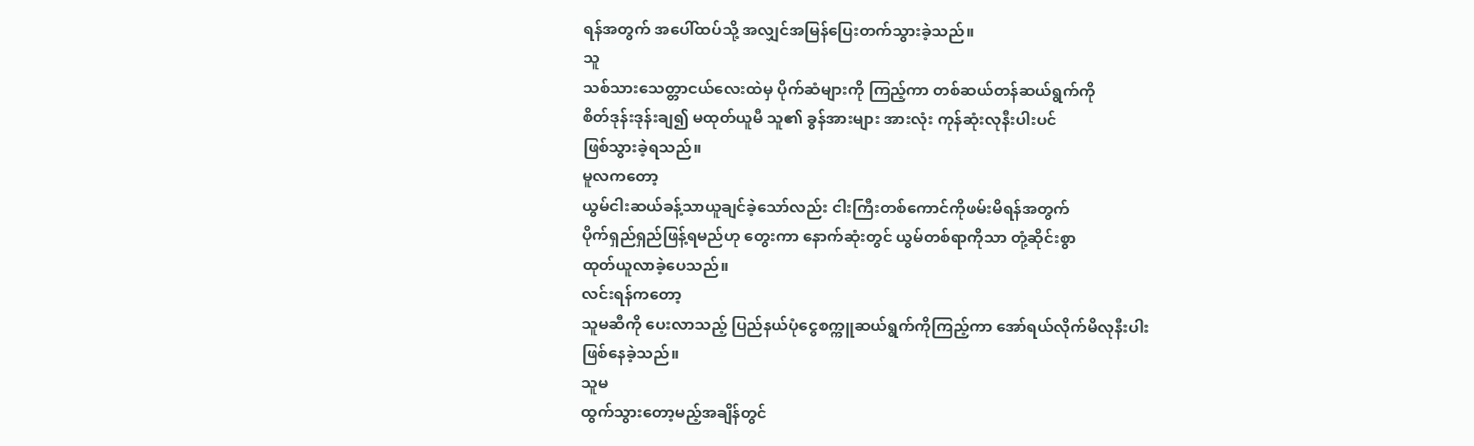ရန်အတွက် အပေါ်ထပ်သို့ အလျှင်အမြန်ပြေးတက်သွားခဲ့သည်။
သူ
သစ်သားသေတ္တာငယ်လေးထဲမှ ပိုက်ဆံများကို ကြည့်ကာ တစ်ဆယ်တန်ဆယ်ရွက်ကို
စိတ်ဒုန်းဒုန်းချ၍ မထုတ်ယူမီ သူ၏ ခွန်အားများ အားလုံး ကုန်ဆုံးလုနီးပါးပင်
ဖြစ်သွားခဲ့ရသည်။
မူလကတော့
ယွမ်ငါးဆယ်ခန့်သာယူချင်ခဲ့သော်လည်း ငါးကြီးတစ်ကောင်ကိုဖမ်းမိရန်အတွက်
ပိုက်ရှည်ရှည်ဖြန့်ရမည်ဟု တွေးကာ နောက်ဆုံးတွင် ယွမ်တစ်ရာကိုသာ တုံ့ဆိုင်းစွာ
ထုတ်ယူလာခဲ့ပေသည်။
လင်းရန်ကတော့
သူမဆီကို ပေးလာသည့် ပြည်နယ်ပုံငွေစက္ကူဆယ်ရွက်ကိုကြည့်ကာ အော်ရယ်လိုက်မိလုနီးပါး
ဖြစ်နေခဲ့သည်။
သူမ
ထွက်သွားတော့မည့်အချိန်တွင်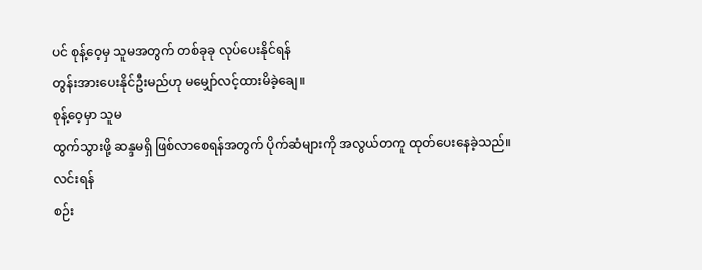ပင် စုန့်ဝေ့မှ သူမအတွက် တစ်ခုခု လုပ်ပေးနိုင်ရန်
တွန်းအားပေးနိုင်ဦးမည်ဟု မမျှော်လင့်ထားမိခဲ့ချေ။
စုန့်ဝေ့မှာ သူမ
ထွက်သွားဖို့ ဆန္ဒမရှိ ဖြစ်လာစေရန်အတွက် ပိုက်ဆံများကို အလွယ်တကူ ထုတ်ပေးနေခဲ့သည်။
လင်းရန်
စဉ်း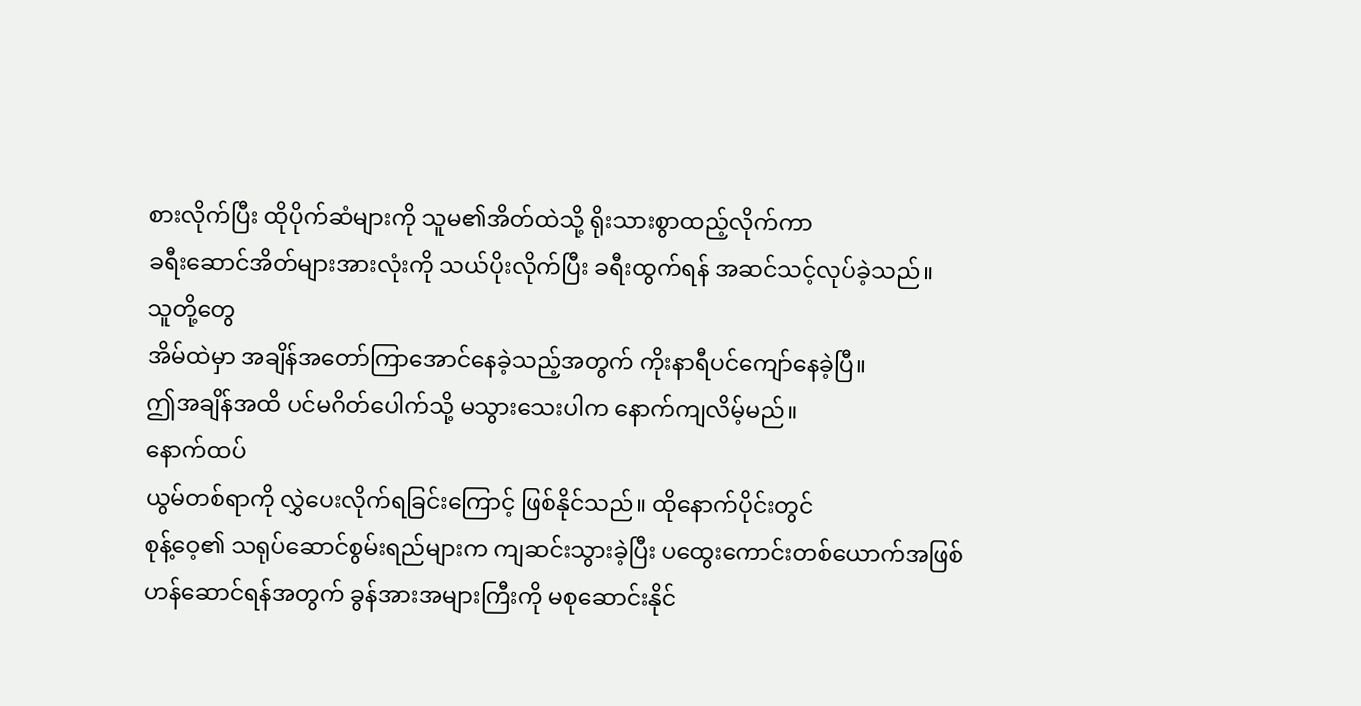စားလိုက်ပြီး ထိုပိုက်ဆံများကို သူမ၏အိတ်ထဲသို့ ရိုးသားစွာထည့်လိုက်ကာ
ခရီးဆောင်အိတ်များအားလုံးကို သယ်ပိုးလိုက်ပြီး ခရီးထွက်ရန် အဆင်သင့်လုပ်ခဲ့သည်။
သူတို့တွေ
အိမ်ထဲမှာ အချိန်အတော်ကြာအောင်နေခဲ့သည့်အတွက် ကိုးနာရီပင်ကျော်နေခဲ့ပြီ။
ဤအချိန်အထိ ပင်မဂိတ်ပေါက်သို့ မသွားသေးပါက နောက်ကျလိမ့်မည်။
နောက်ထပ်
ယွမ်တစ်ရာကို လွှဲပေးလိုက်ရခြင်းကြောင့် ဖြစ်နိုင်သည်။ ထိုနောက်ပိုင်းတွင်
စုန့်ဝေ့၏ သရုပ်ဆောင်စွမ်းရည်များက ကျဆင်းသွားခဲ့ပြီး ပထွေးကောင်းတစ်ယောက်အဖြစ်
ဟန်ဆောင်ရန်အတွက် ခွန်အားအများကြီးကို မစုဆောင်းနိုင်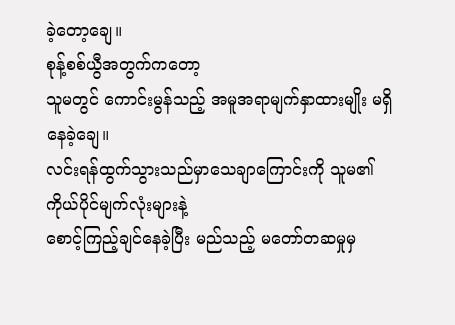ခဲ့တော့ချေ။
စုန့်စစ်ယွီအတွက်ကတော့
သူမတွင် ကောင်းမွန်သည့် အမူအရာမျက်နှာထားမျိုး မရှိနေခဲ့ချေ။
လင်းရန်ထွက်သွားသည်မှာသေချာကြောင်းကို သူမ၏ ကိုယ်ပိုင်မျက်လုံးများနဲ့
စောင့်ကြည့်ချင်နေခဲ့ပြီး မည်သည့် မတော်တဆမှုမှ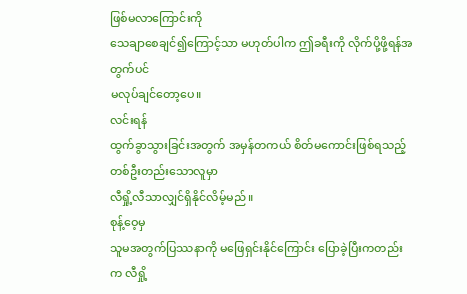ဖြစ်မလာကြောင်းကို
သေချာစေချင်၍ကြောင့်သာ မဟုတ်ပါက ဤခရီးကို လိုက်ပို့ဖို့ရန်အတွက်ပင်
မလုပ်ချင်တော့ပေ။
လင်းရန်
ထွက်ခွာသွားခြင်းအတွက် အမှန်တကယ် စိတ်မကောင်းဖြစ်ရသည့် တစ်ဦးတည်းသောလူမှာ
လီရှို့လီသာလျှင်ရှိနိုင်လိမ့်မည်။
စုန့်ဝေ့မှ
သူမအတွက်ပြဿနာကို မဖြေရှင်းနိုင်ကြောင်း ပြောခဲ့ပြီးကတည်းက လီရှို့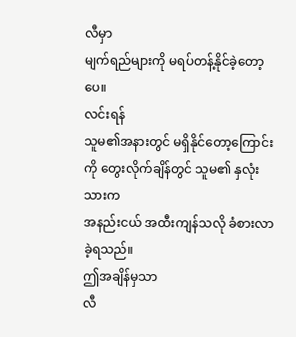လီမှာ
မျက်ရည်များကို မရပ်တန့်နိုင်ခဲ့တော့ပေ။
လင်းရန်
သူမ၏အနားတွင် မရှိနိုင်တော့ကြောင်းကို တွေးလိုက်ချိန်တွင် သူမ၏ နှလုံးသားက
အနည်းငယ် အထီးကျန်သလို ခံစားလာခဲ့ရသည်။
ဤအချိန်မှသာ
လီ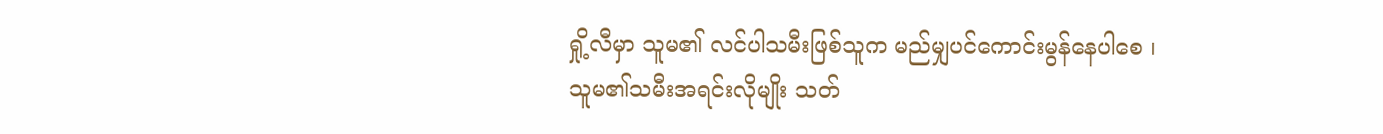ရှို့လီမှာ သူမ၏ လင်ပါသမီးဖြစ်သူက မည်မျှပင်ကောင်းမွန်နေပါစေ ၊
သူမ၏သမီးအရင်းလိုမျိုး သတ်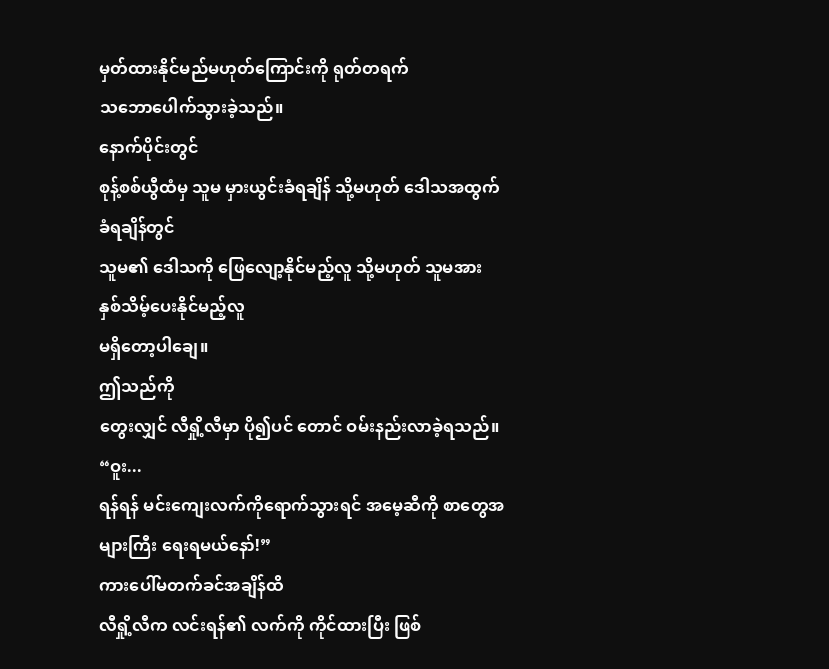မှတ်ထားနိုင်မည်မဟုတ်ကြောင်းကို ရုတ်တရက်
သဘောပေါက်သွားခဲ့သည်။
နောက်ပိုင်းတွင်
စုန့်စစ်ယွီထံမှ သူမ မှားယွင်းခံရချိန် သို့မဟုတ် ဒေါသအထွက်ခံရချိန်တွင်
သူမ၏ ဒေါသကို ဖြေလျော့နိုင်မည့်လူ သို့မဟုတ် သူမအား နှစ်သိမ့်ပေးနိုင်မည့်လူ
မရှိတော့ပါချေ။
ဤသည်ကို
တွေးလျှင် လီရှို့လီမှာ ပို၍ပင် တောင် ဝမ်းနည်းလာခဲ့ရသည်။
“ဝူး...
ရန်ရန် မင်းကျေးလက်ကိုရောက်သွားရင် အမေ့ဆီကို စာတွေအများကြီး ရေးရမယ်နော်!”
ကားပေါ်မတက်ခင်အချိန်ထိ
လီရှို့လီက လင်းရန်၏ လက်ကို ကိုင်ထားပြီး ဖြစ်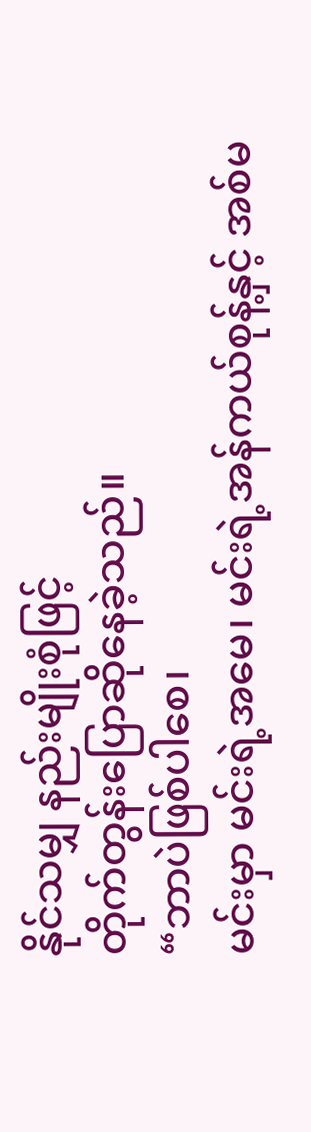နိုင်သမျှ နည်းမျိုးစုံဖြင့်
တိုက်တွန်းပြောဆိုနေခဲ့သည်။
“ဘာပဲဖြစ်ပါစေ၊
မင်းမှာ မင်းရဲ့အမေ၊ မင်းရဲ့အန်ကယ်စုန့်နှင့် အစ်မ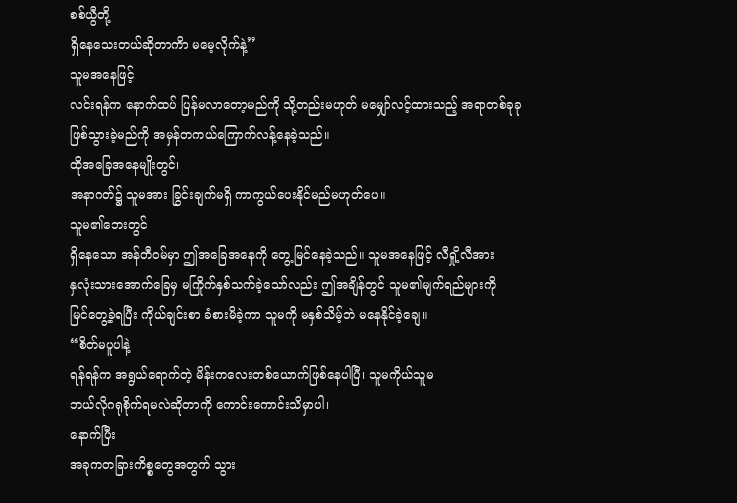စစ်ယွီတို့
ရှိနေသေးတယ်ဆိုတာကိာ မမေ့လိုက်နဲ့”
သူမအနေဖြင့်
လင်းရန်က နောက်ထပ် ပြန်မလာတော့မည်ကို သို့တည်းမဟုတ် မမျှော်လင့်ထားသည့် အရာတစ်ခုခု
ဖြစ်သွားခဲ့မည်ကို အမှန်တကယ်ကြောက်လန့်နေခဲ့သည်။
ထိုအခြေအနေမျိုးတွင်၊
အနာဂတ်၌ သူမအား ခြွင်းချက်မရှိ ကာကွယ်ပေးနိုင်မည်မဟုတ်ပေ။
သူမ၏ဘေးတွင်
ရှိနေသော အန်တီဝမ်မှာ ဤအခြေအနေကို တွေ့မြင်နေခဲ့သည်။ သူမအနေဖြင့် လီရှို့လီအား
နှလုံးသားအောက်ခြေမှ မကြိုက်နှစ်သက်ခဲ့သော်လည်း ဤအချိန်တွင် သူမ၏မျက်ရည်များကို
မြင်တွေ့ခဲ့ရပြီး ကိုယ်ချင်းစာ ခံစားမိခဲ့ကာ သူမကို မနှစ်သိမ့်ဘဲ မနေနိုင်ခဲ့ချေ။
“စိတ်မပူပါနဲ့
ရန်ရန်က အရွယ်ရောက်တဲ့ မိန်းကလေးတစ်ယောက်ဖြစ်နေပါပြီ၊ သူမကိုယ်သူမ
ဘယ်လိုဂရုစိုက်ရမလဲဆိုတာကို ကောင်းကောင်းသိမှာပါ၊
နောက်ပြီး
အခုကတခြားကိစ္စတွေအတွက် သွား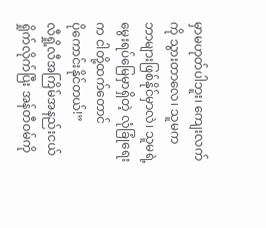မှာမဟုတ်ပါဘူး၊ ကျေးလက်ကို သွားတာလေ၊ သူမက
ဘာများဖြစ်နိုင်မှာလဲ၊ သူမရဲ့မွေးရပ်မြေမှာရှိတဲ့ လုံခြုံရေးက ငါတို့ထက်တောင်
ပိုကောင်းနိုင်တယ်!”
လီရှို့လီအကြိမ်အနည်းငယ်
ရှိုက်လိုက်ပြီး အန်တီဝမ်ကို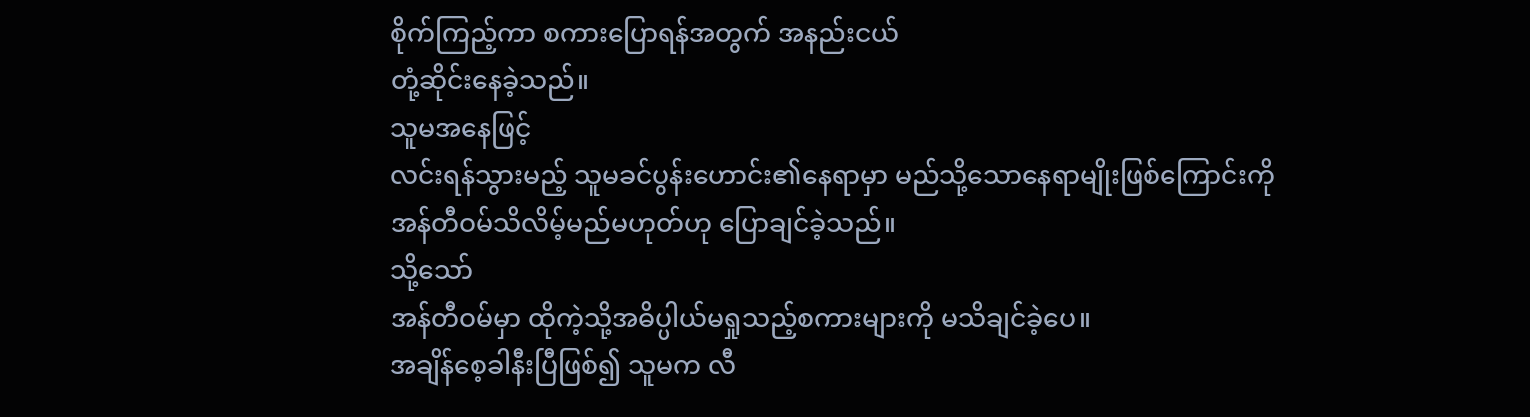စိုက်ကြည့်ကာ စကားပြောရန်အတွက် အနည်းငယ်
တုံ့ဆိုင်းနေခဲ့သည်။
သူမအနေဖြင့်
လင်းရန်သွားမည့် သူမခင်ပွန်းဟောင်း၏နေရာမှာ မည်သို့သောနေရာမျိုးဖြစ်ကြောင်းကို
အန်တီဝမ်သိလိမ့်မည်မဟုတ်ဟု ပြောချင်ခဲ့သည်။
သို့သော်
အန်တီဝမ်မှာ ထိုကဲ့သို့အဓိပ္ပါယ်မရှုသည့်စကားများကို မသိချင်ခဲ့ပေ။
အချိန်စေ့ခါနီးပြီဖြစ်၍ သူမက လီ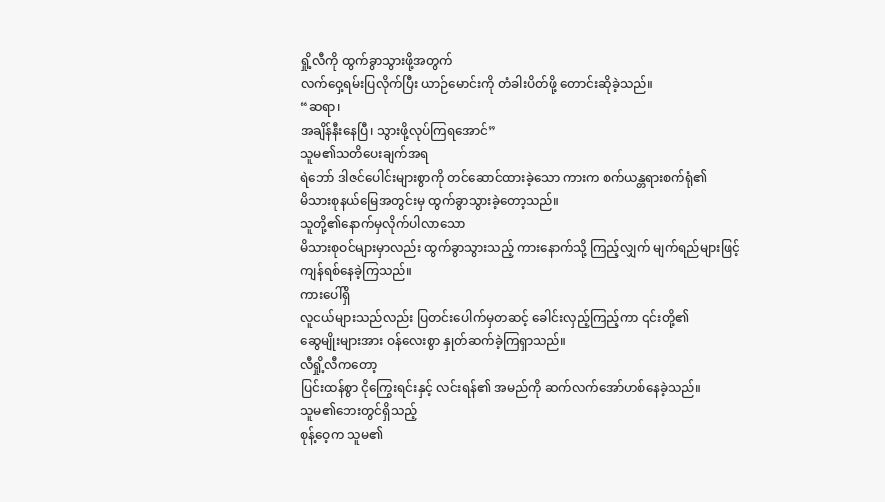ရှို့လီကို ထွက်ခွာသွားဖို့အတွက်
လက်ဝှေ့ရမ်းပြလိုက်ပြီး ယာဉ်မောင်းကို တံခါးပိတ်ဖို့ တောင်းဆိုခဲ့သည်။
“ဆရာ၊
အချိန်နီးနေပြီ၊ သွားဖို့လုပ်ကြရအောင်”
သူမ၏သတိပေးချက်အရ
ရဲဘော် ဒါဇင်ပေါင်းများစွာကို တင်ဆောင်ထားခဲ့သော ကားက စက်ယန္တရားစက်ရုံ၏
မိသားစုနယ်မြေအတွင်းမှ ထွက်ခွာသွားခဲ့တော့သည်။
သူတို့၏နောက်မှလိုက်ပါလာသော
မိသားစုဝင်များမှာလည်း ထွက်ခွာသွားသည့် ကားနောက်သို့ ကြည့်လျှက် မျက်ရည်များဖြင့်
ကျန်ရစ်နေခဲ့ကြသည်။
ကားပေါ်ရှိ
လူငယ်များသည်လည်း ပြတင်းပေါက်မှတဆင့် ခေါင်းလှည့်ကြည့်ကာ ၎င်းတို့၏
ဆွေမျိုးများအား ဝန်လေးစွာ နှုတ်ဆက်ခဲ့ကြရှာသည်။
လီရှို့လီကတော့
ပြင်းထန်စွာ ငိုကြွေးရင်းနှင့် လင်းရန်၏ အမည်ကို ဆက်လက်အော်ဟစ်နေခဲ့သည်။
သူမ၏ဘေးတွင်ရှိသည့်
စုန့်ဝေ့က သူမ၏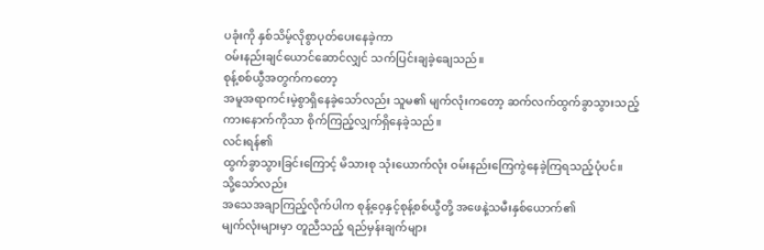ပခုံးကို နှစ်သိမ့်လိုစွာပုတ်ပေးနေခဲ့ကာ
ဝမ်းနည်းချင်ယောင်ဆောင်လျှင် သက်ပြင်းချခဲ့ချေသည်။
စုန့်စစ်ယွီအတွက်ကတော့
အမူအရာကင်းမဲ့စွာရှိနေခဲ့သော်လည်း သူမ၏ မျက်လုံးကတော့ ဆက်လက်ထွက်ခွာသွားသည့်
ကားနောက်ကိုသာ စိုက်ကြည့်လျှက်ရှိနေခဲ့သည်။
လင်းရန်၏
ထွက်ခွာသွားခြင်းကြောင့် မိသားစု သုံးယောက်လုံး ဝမ်းနည်းကြေကွဲနေခဲ့ကြရသည့်ပုံပင်။
သို့သော်လည်း
အသေအချာကြည့်လိုက်ပါက စုန့်ဝေ့နှင့်စုန့်စစ်ယွီတို့ အဖေနဲ့သမီးနှစ်ယောက်၏
မျက်လုံးများမှာ တူညီသည့် ရည်မှန်းချက်များ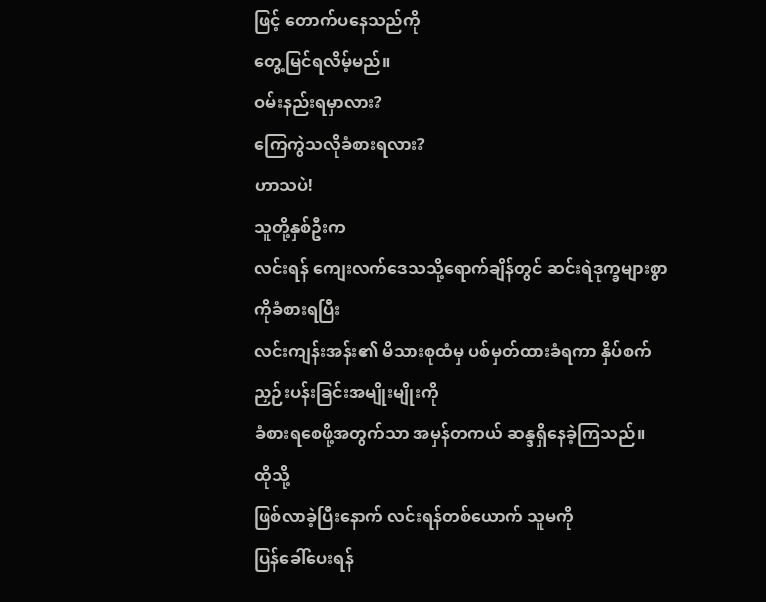ဖြင့် တောက်ပနေသည်ကို
တွေ့မြင်ရလိမ့်မည်။
ဝမ်းနည်းရမှာလား?
ကြေကွဲသလိုခံစားရလား?
ဟာသပဲ!
သူတို့နှစ်ဦးက
လင်းရန် ကျေးလက်ဒေသသို့ရောက်ချိန်တွင် ဆင်းရဲဒုက္ခများစွာကိုခံစားရပြီး
လင်းကျန်းအန်း၏ မိသားစုထံမှ ပစ်မှတ်ထားခံရကာ နှိပ်စက်ညှဉ်းပန်းခြင်းအမျိုးမျိုးကို
ခံစားရစေဖို့အတွက်သာ အမှန်တကယ် ဆန္ဒရှိနေခဲ့ကြသည်။
ထိုသို့
ဖြစ်လာခဲ့ပြီးနောက် လင်းရန်တစ်ယောက် သူမကို
ပြန်ခေါ်ပေးရန်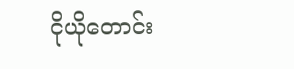ငိုယိုတောင်း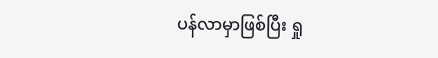ပန်လာမှာဖြစ်ပြီး ရှု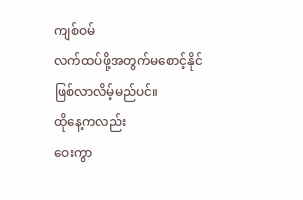ကျစ်ဝမ်
လက်ထပ်ဖို့အတွက်မစောင့်နိုင်ဖြစ်လာလိမ့်မည်ပင်။
ထိုနေ့ကလည်း
ဝေးကွာ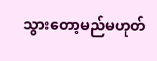သွားတော့မည်မဟုတ်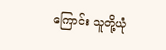ကြောင်း သူတို့ယုံ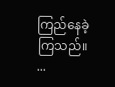ကြည်နေခဲ့ကြသည်။
...